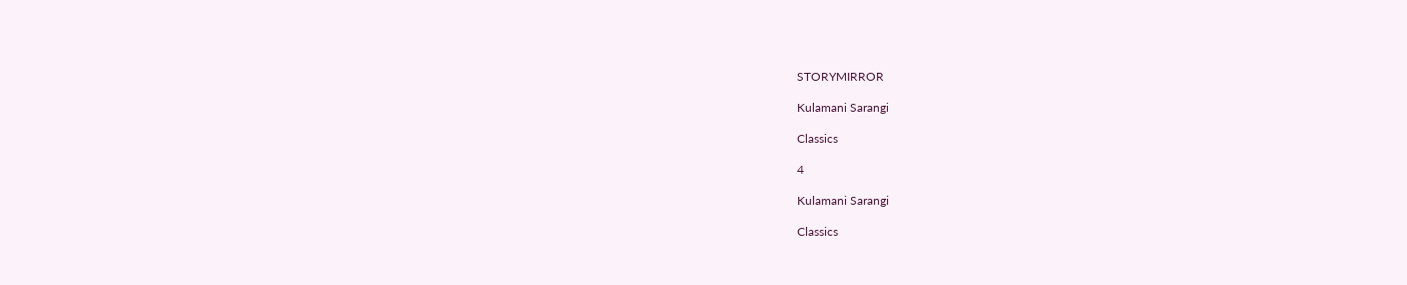STORYMIRROR

Kulamani Sarangi

Classics

4

Kulamani Sarangi

Classics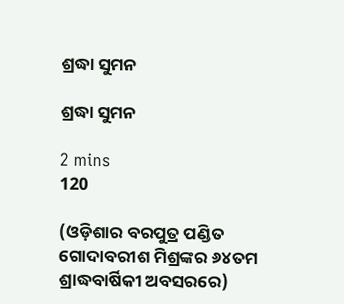ଶ୍ରଦ୍ଧା ସୁମନ

ଶ୍ରଦ୍ଧା ସୁମନ

2 mins
120

(ଓଡ଼ିଶାର ବରପୁତ୍ର ପଣ୍ଡିତ ଗୋଦାବରୀଶ ମିଶ୍ରଙ୍କର ୬୪ତମ ଶ୍ରାଦ୍ଧବାର୍ଷିକୀ ଅବସରରେ)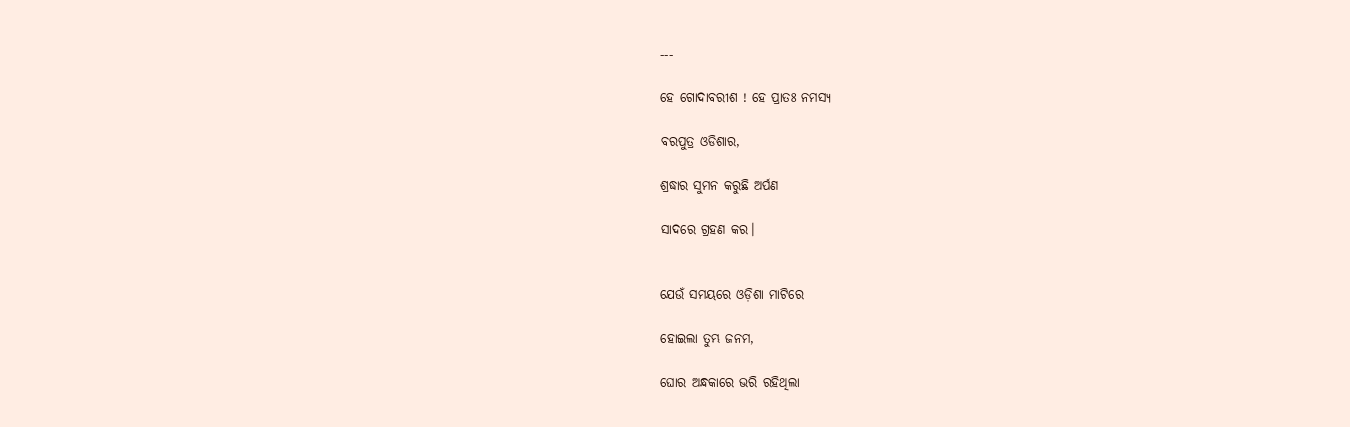---

ହେ ଗୋଦାବରୀଶ ! ହେ ପ୍ରାତଃ ନମସ୍ୟ

ବରପୁତ୍ର ଓଡିଶାର,

ଶ୍ରଦ୍ଧାର ସୁମନ କରୁଛି ଅର୍ପଣ

ସାଦରେ ଗ୍ରହଣ କର।


ଯେଉଁ ସମୟରେ ଓଡ଼ିଶା ମାଟିରେ

ହୋଇଲା ତୁମ୍ଭ ଜନମ,

ଘୋର ଅନ୍ଧକାରେ ଭରି ରହିଥିଲା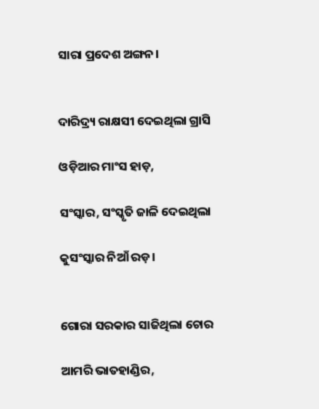ସାରା ପ୍ରଦେଶ ଅଙ୍ଗନ।


ଦାରିଦ୍ର୍ୟ ରାକ୍ଷସୀ ଦେଇଥିଲା ଗ୍ରାସି

ଓଡ଼ିଆର ମାଂସ ହାଡ଼,

ସଂସ୍କାର, ସଂସ୍କୃତି ଜାଳି ଦେଇଥିଲା

କୁସଂସ୍କାର ନିଆଁ ରଡ଼।


ଗୋରା ସରକାର ସାଜିଥିଲା ଚୋର

ଆମରି ଭାତହାଣ୍ଡିର,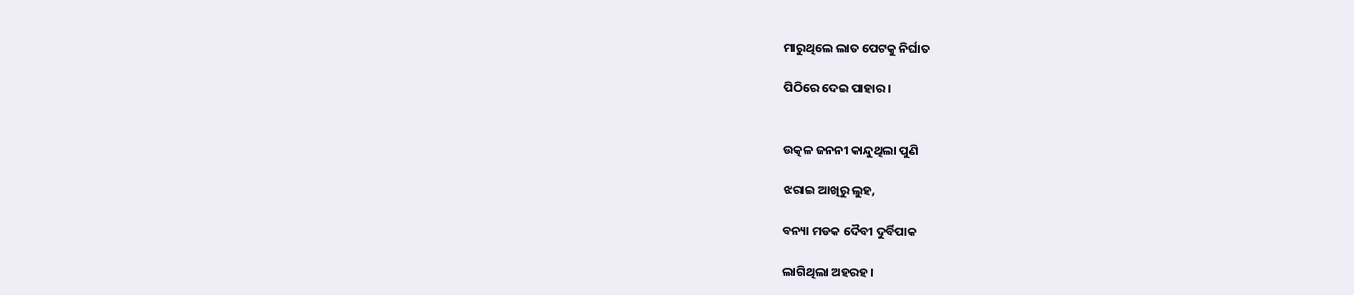ମାରୁଥିଲେ ଲାତ ପେଟକୁ ନିର୍ଘାତ

ପିଠିରେ ଦେଇ ପାହାର।


ଉତ୍କଳ ଜନନୀ କାନ୍ଦୁଥିଲା ପୁଣି

ଝରାଇ ଆଖିରୁ ଲୁହ,

ବନ୍ୟା ମଡକ ଦୈବୀ ଦୁର୍ବିପାକ

ଲାଗିଥିଲା ଅହରହ।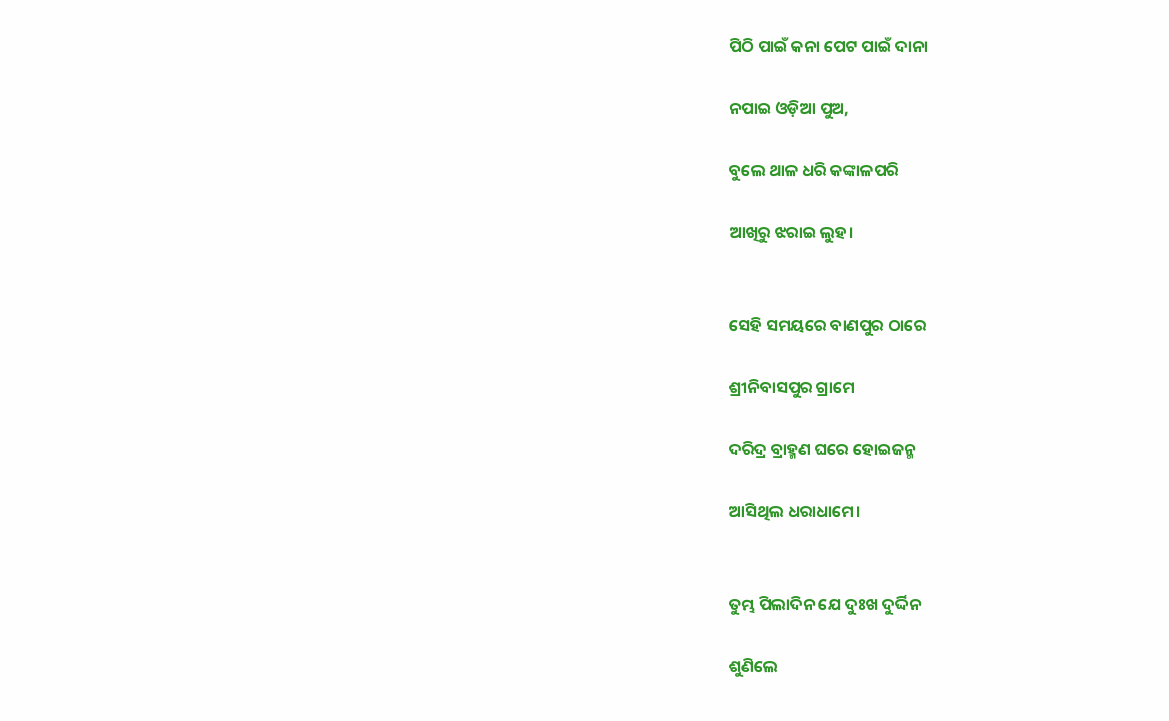ପିଠି ପାଇଁ କନା ପେଟ ପାଇଁ ଦାନା

ନପାଇ ଓଡ଼ିଆ ପୁଅ,

ବୁଲେ ଥାଳ ଧରି କଙ୍କାଳପରି

ଆଖିରୁ ଝରାଇ ଲୁହ।


ସେହି ସମୟରେ ବାଣପୁର ଠାରେ

ଶ୍ରୀନିବାସପୁର ଗ୍ରାମେ

ଦରିଦ୍ର ବ୍ରାହ୍ମଣ ଘରେ ହୋଇଜନ୍ମ

ଆସିଥିଲ ଧରାଧାମେ।


ତୁମ୍ଭ ପିଲାଦିନ ଯେ ଦୁଃଖ ଦୁର୍ଦ୍ଦିନ

ଶୁଣିଲେ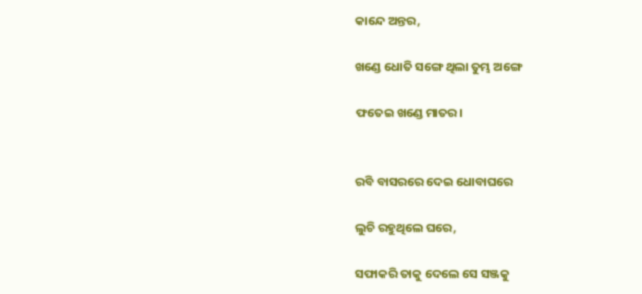କାନ୍ଦେ ଅନ୍ତର,

ଖଣ୍ଡେ ଧୋତି ସଙ୍ଗେ ଥିଲା ତୁମ୍ଭ ଅଙ୍ଗେ

ଫତେଇ ଖଣ୍ଡେ ମାତର।


ରବି ବାସରରେ ଦେଇ ଧୋବାଘରେ

ଲୁଚି ରହୁଥିଲେ ଘରେ,

ସଫାକରି ତାକୁ ଦେଲେ ସେ ସଞ୍ଜକୁ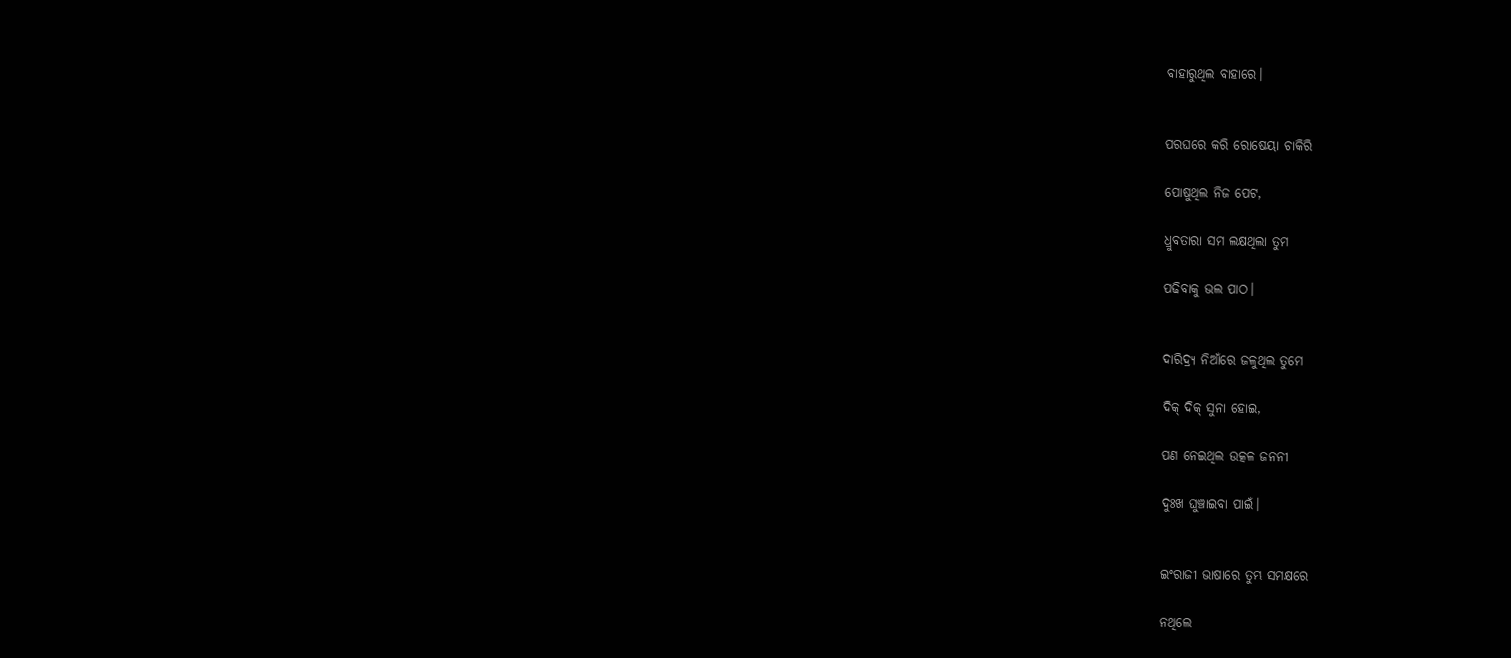ବାହାରୁଥିଲ ବାହାରେ।


ପରଘରେ କରି ରୋଷେୟା ଚାକିରି

ପୋଷୁଥିଲ ନିଜ ପେଟ,

ଧ୍ରୁବତାରା ସମ ଲକ୍ଷଥିଲା ତୁମ

ପଢିବାକୁ ଭଲ ପାଠ।


ଦାରିଦ୍ର୍ୟ ନିଆଁରେ ଜଳୁଥିଲ ତୁମେ

ଦିକ୍ ଦିକ୍ ସୁନା ହୋଇ,

ପଣ ନେଇଥିଲ ଉତ୍କଳ ଜନନୀ

ଦୁଃଖ ଘୁଞ୍ଚାଇବା ପାଇଁ।


ଇଂରାଜୀ ଭାଷାରେ ତୁମ୍ଭ ସମକ୍ଷରେ

ନଥିଲେ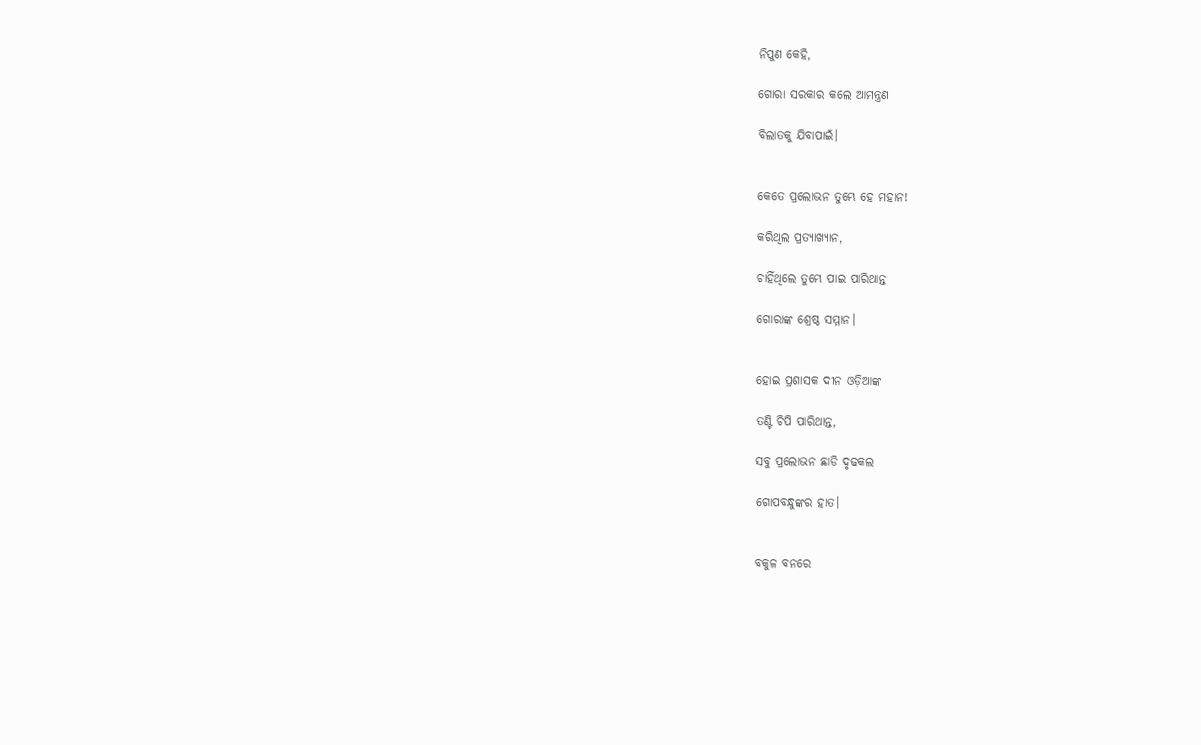ନିପୁଣ କେହି,

ଗୋରା ସରକାର କଲେ ଆମନ୍ତ୍ରଣ

ବିଲାତକୁ ଯିବାପାଇଁ।


କେତେ ପ୍ରଲୋଭନ ତୁମ୍ଭେ ହେ ମହାନ!

କରିଥିଲ ପ୍ରତ୍ୟାଖ୍ୟାନ,

ଚାହିଁଥିଲେ ତୁମ୍ଭେ ପାଇ ପାରିଥାନ୍ତ

ଗୋରାଙ୍କ ଶ୍ରେଷ୍ଠ ସମ୍ମାନ।


ହୋଇ ପ୍ରଶାସକ ଦୀନ ଓଡ଼ିଆଙ୍କ

ତଣ୍ଟି ଚିପି ପାରିଥାନ୍ତ,

ସବୁ ପ୍ରଲୋଭନ ଛାଡି ଦୃଢକଲ

ଗୋପବନ୍ଧୁଙ୍କର ହାତ।


ବକୁଳ ବନରେ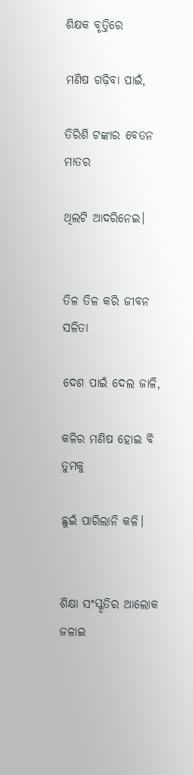ଶିକ୍ଷକ ବୃତ୍ତିରେ

ମଣିଷ ଗଢ଼ିବା ପାଇଁ,

ତିରିଶି ଟଙ୍କାର ବେତନ ମାତର

ଥିଲଟି ଆଦରିନେଇ।


ତିଳ ତିଳ କରି ଜୀବନ ସଳିତା

ଦେଶ ପାଇଁ ଦେଲ ଜାଳି,

କଳିର ମଣିଷ ହୋଇ ବି ତୁମକୁ

ଛୁଇଁ ପାରିଲାନି କଳି।


ଶିକ୍ଷା ସଂସ୍କୃତିର ଆଲୋକ ଜଳାଇ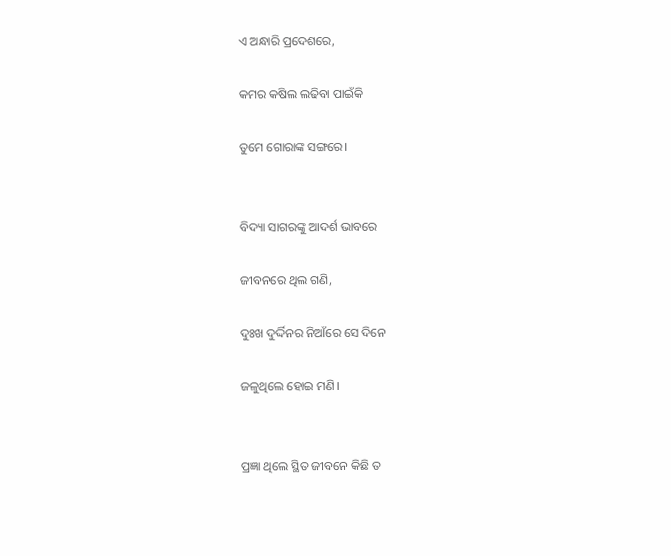ଏ ଅନ୍ଧାରି ପ୍ରଦେଶରେ,

କମର କଷିଲ ଲଢିବା ପାଇଁକି

ତୁମେ ଗୋରାଙ୍କ ସଙ୍ଗରେ।


ବିଦ୍ୟା ସାଗରଙ୍କୁ ଆଦର୍ଶ ଭାବରେ

ଜୀବନରେ ଥିଲ ଗଣି,

ଦୁଃଖ ଦୁର୍ଦ୍ଦିନର ନିଆଁରେ ସେ ଦିନେ

ଜଳୁଥିଲେ ହୋଇ ମଣି।


ପ୍ରଜ୍ଞା ଥିଲେ ସ୍ଥିତ ଜୀବନେ କିଛି ତ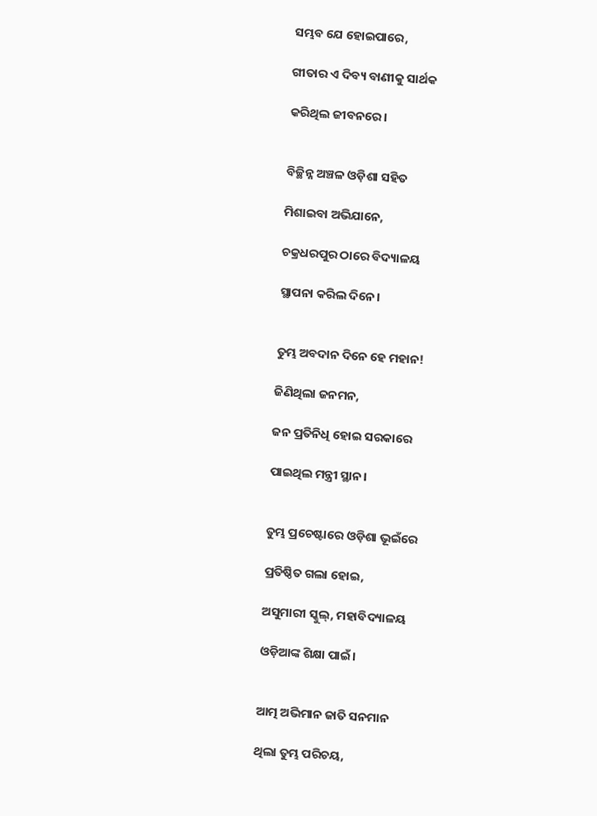ସମ୍ଭବ ଯେ ହୋଇପାରେ,

ଗୀତାର ଏ ଦିବ୍ୟ ବାଣୀକୁ ସାର୍ଥକ

କରିଥିଲ ଜୀବନରେ।


ବିଚ୍ଛିନ୍ନ ଅଞ୍ଚଳ ଓଡ଼ିଶା ସହିତ

ମିଶାଇବା ଅଭିଯାନେ,

ଚକ୍ରଧରପୁର ଠାରେ ବିଦ୍ୟାଳୟ

ସ୍ଥାପନା କରିଲ ଦିନେ।


ତୁମ୍ଭ ଅବଦାନ ଦିନେ ହେ ମହାନ!

ଜିଣିଥିଲା ଜନମନ,

ଜନ ପ୍ରତିନିଧି ହୋଇ ସରକାରେ

ପାଇଥିଲ ମନ୍ତ୍ରୀ ସ୍ଥାନ।


ତୁମ୍ଭ ପ୍ରଚେଷ୍ଟାରେ ଓଡ଼ିଶା ଭୂଇଁରେ

ପ୍ରତିଷ୍ଠିତ ଗଲା ହୋଇ,

ଅସୁମାରୀ ସ୍କୁଲ୍, ମହାବିଦ୍ୟାଳୟ

ଓଡ଼ିଆଙ୍କ ଶିକ୍ଷା ପାଇଁ।


ଆତ୍ମ ଅଭିମାନ ଜାତି ସନମାନ

ଥିଲା ତୁମ୍ଭ ପରିଚୟ,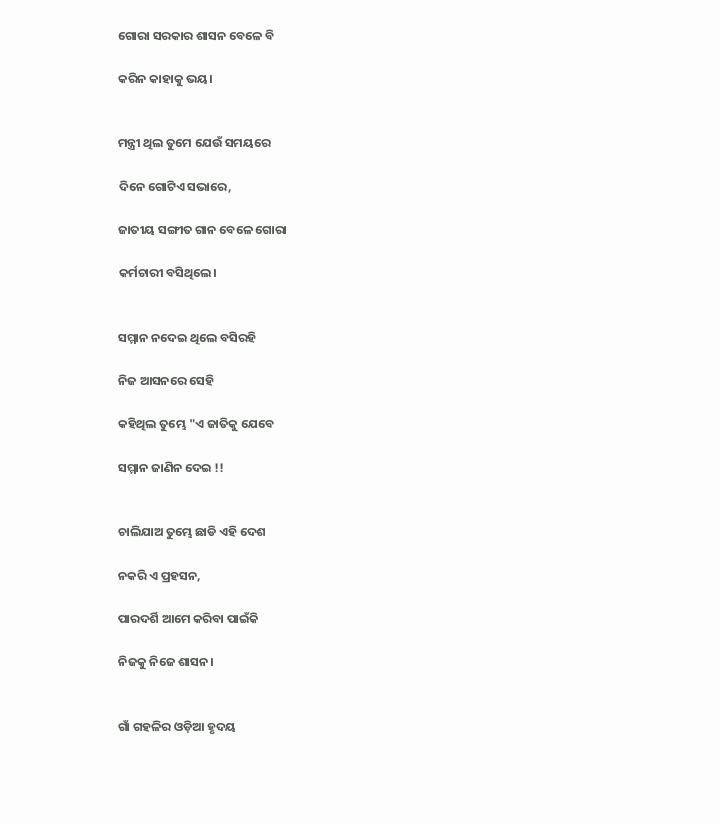ଗୋରା ସରକାର ଶାସନ ବେଳେ ବି

କରିନ କାହାକୁ ଭୟ।


ମନ୍ତ୍ରୀ ଥିଲ ତୁମେ ଯେଉଁ ସମୟରେ

ଦିନେ ଗୋଟିଏ ସଭାରେ,

ଜାତୀୟ ସଙ୍ଗୀତ ଗାନ ବେଳେ ଗୋରା

କର୍ମଚାରୀ ବସିଥିଲେ।


ସମ୍ମାନ ନଦେଇ ଥିଲେ ବସିରହି

ନିଜ ଆସନରେ ସେହି

କହିଥିଲ ତୁମ୍ଭେ "ଏ ଜାତିକୁ ଯେବେ

ସମ୍ମାନ ଜାଣିନ ଦେଇ !!


ଚାଲିଯାଅ ତୁମ୍ଭେ ଛାଡି ଏହି ଦେଶ

ନକରି ଏ ପ୍ରହସନ,

ପାରଦର୍ଶି ଆମେ କରିବା ପାଇଁକି

ନିଜକୁ ନିଜେ ଶାସନ।


ଗାଁ ଗହଳିର ଓଡ଼ିଆ ହୃଦୟ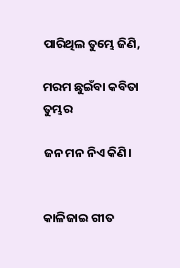ପାରିଥିଲ ତୁମ୍ଭେ ଜିଣି,

ମରମ ଛୁଇଁବା କବିତା ତୁମ୍ଭର

ଜନ ମନ ନିଏ କିଣି।


କାଳିଜାଇ ଗୀତ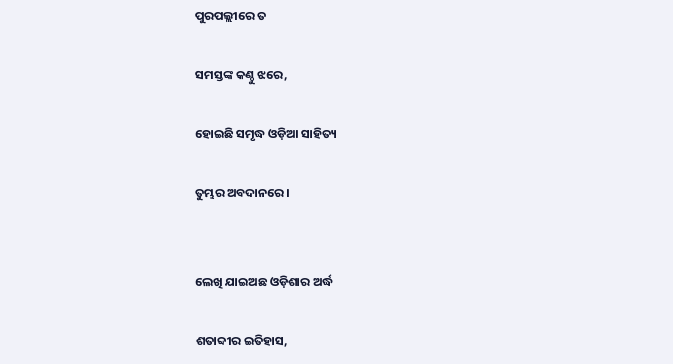ପୁରପଲ୍ଲୀରେ ତ

ସମସ୍ତଙ୍କ କଣ୍ଠୁ ଝରେ,

ହୋଇଛି ସମୃଦ୍ଧ ଓଡ଼ିଆ ସାହିତ୍ୟ

ତୁମ୍ଭର ଅବଦାନରେ।


ଲେଖି ଯାଇଅଛ ଓଡ଼ିଶାର ଅର୍ଦ୍ଧ

ଶତାବ୍ଦୀର ଇତିହାସ,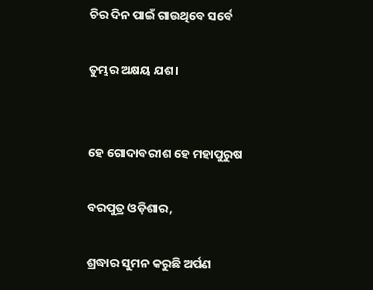ଚିର ଦିନ ପାଇଁ ଗାଉଥିବେ ସର୍ବେ

ତୁମ୍ଭର ଅକ୍ଷୟ ଯଶ।


ହେ ଗୋଦାବରୀଶ ହେ ମହାପୁରୁଷ

ବରପୁତ୍ର ଓଡ଼ିଶାର,

ଶ୍ରଦ୍ଧାର ସୁମନ କରୁଛି ଅର୍ପଣ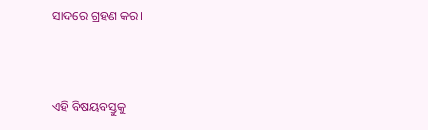ସାଦରେ ଗ୍ରହଣ କର।



ଏହି ବିଷୟବସ୍ତୁକୁ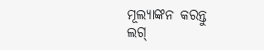ମୂଲ୍ୟାଙ୍କନ କରନ୍ତୁ
ଲଗ୍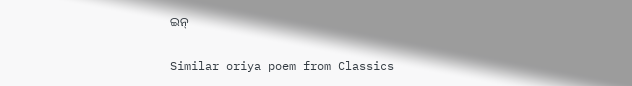ଇନ୍

Similar oriya poem from Classics